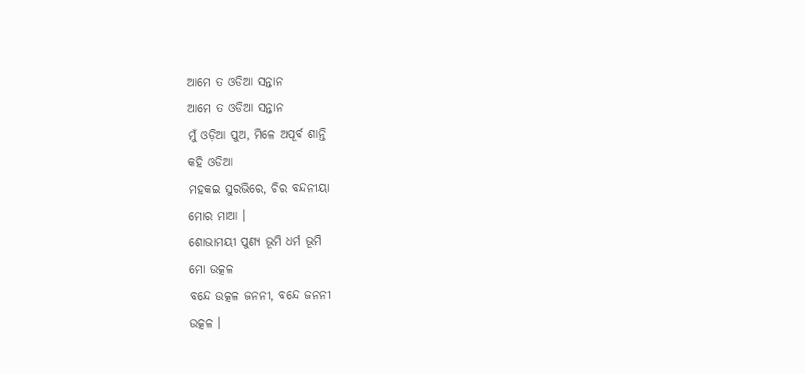ଆମେ ତ ଓଡିଆ ସନ୍ତାନ
ଆମେ ତ ଓଡିଆ ସନ୍ତାନ
ମୁଁ ଓଡ଼ିଆ ପୁଅ, ମିଳେ ଅପୂର୍ବ ଶାନ୍ତି
କହି ଓଡିଆ
ମହକଇ ସୁରଭିରେ, ଚିର ବନ୍ଦନୀୟା
ମୋର ମାଆ ।
ଶୋଭାମୟୀ ପୁଣ୍ୟ ଭୂମି ଧର୍ମ ଭୂମି
ମୋ ଉତ୍କଳ
ବନ୍ଦେ ଉତ୍କଳ ଜନନୀ, ବନ୍ଦେ ଜନନୀ
ଉତ୍କଳ ।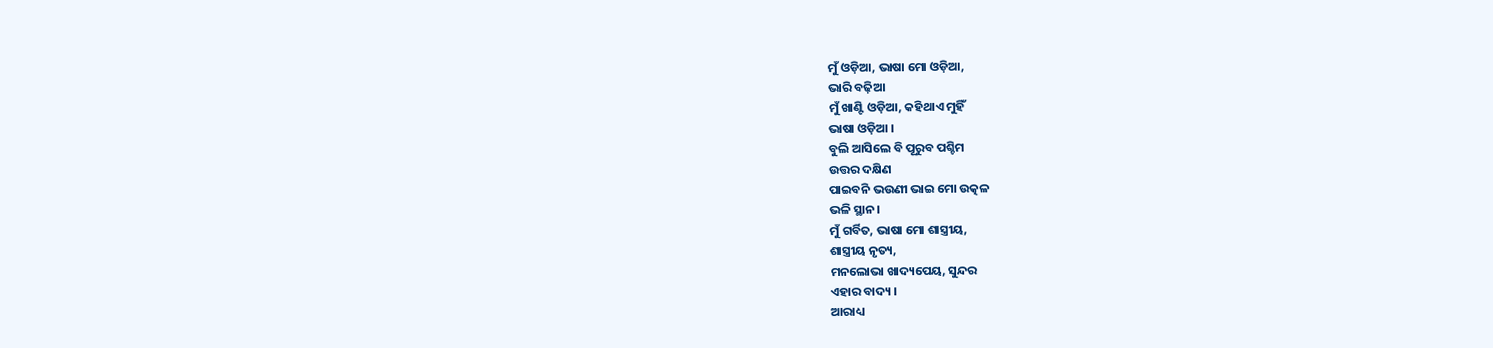ମୁଁ ଓଡ଼ିଆ, ଭାଷା ମୋ ଓଡ଼ିଆ,
ଭାରି ବଢ଼ିଆ
ମୁଁ ଖାଣ୍ଟି ଓଡ଼ିଆ, କହିଥାଏ ମୁହିଁ
ଭାଷା ଓଡ଼ିଆ ।
ବୁଲି ଆସିଲେ ବି ପୂରୁବ ପଶ୍ଚିମ
ଉତ୍ତର ଦକ୍ଷିଣ
ପାଇବନି ଭଉଣୀ ଭାଇ ମୋ ଉତ୍କଳ
ଭଳି ସ୍ଥାନ।
ମୁଁ ଗର୍ବିତ, ଭାଷା ମୋ ଶାସ୍ତ୍ରୀୟ,
ଶାସ୍ତ୍ରୀୟ ନୃତ୍ୟ,
ମନଲୋଭା ଖାଦ୍ୟପେୟ, ସୁନ୍ଦର
ଏହାର ବାଦ୍ୟ ।
ଆରାଧ୍ୟ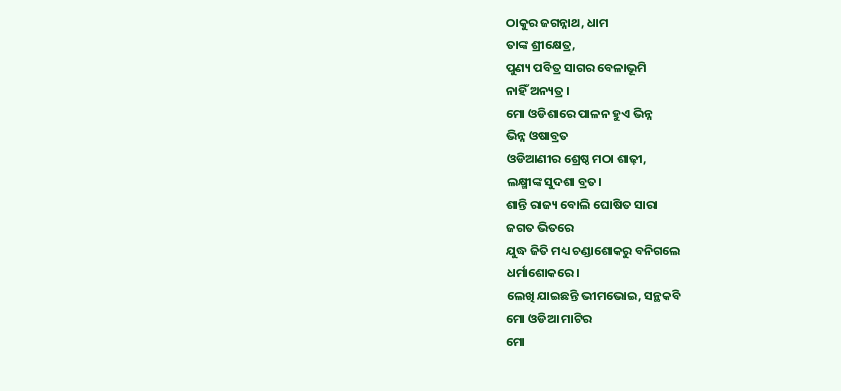ଠାକୁର ଜଗନ୍ନାଥ, ଧାମ
ତାଙ୍କ ଶ୍ରୀକ୍ଷେତ୍ର,
ପୁଣ୍ୟ ପବିତ୍ର ସାଗର ବେଳାଭୂମି
ନାହିଁ ଅନ୍ୟତ୍ର ।
ମୋ ଓଡିଶାରେ ପାଳନ ହୁଏ ଭିନ୍ନ
ଭିନ୍ନ ଓଷାବ୍ରତ
ଓଡିଆଣୀର ଶ୍ରେଷ୍ଠ ମଠା ଶାଢ଼ୀ,
ଲକ୍ଷ୍ମୀଙ୍କ ସୁଦଶା ବ୍ରତ।
ଶାନ୍ତି ରାଜ୍ୟ ବୋଲି ଘୋଷିତ ସାରା
ଜଗତ ଭିତରେ
ଯୁଦ୍ଧ ଜିତି ମଧ୍ୟ ଚଣ୍ଡାଶୋକରୁ ବନିଗଲେ
ଧର୍ମାଶୋକରେ।
ଲେଖି ଯାଇଛନ୍ତି ଭୀମଭୋଇ, ସନ୍ଥକବି
ମୋ ଓଡିଆ ମାଟିର
ମୋ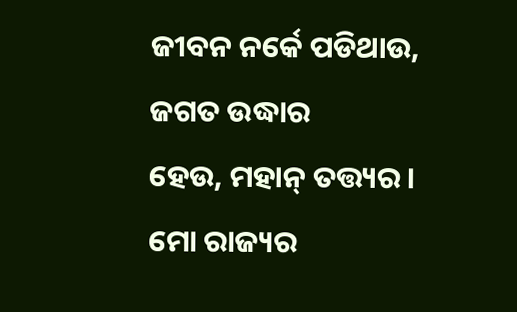ଜୀବନ ନର୍କେ ପଡିଥାଉ, ଜଗତ ଉଦ୍ଧାର
ହେଉ, ମହାନ୍ ତତ୍ତ୍ୟର ।
ମୋ ରାଜ୍ୟର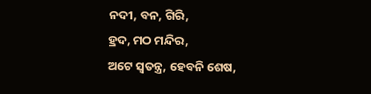ନଦୀ, ବନ, ଗିରି,
ହ୍ରଦ, ମଠ ମନ୍ଦିର,
ଅଟେ ସ୍ଵତନ୍ତ୍ର, ହେବନି ଶେଷ,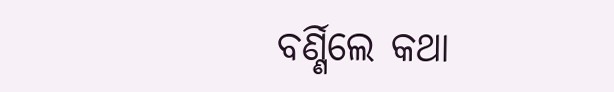ବର୍ଣ୍ଣିଲେ କଥା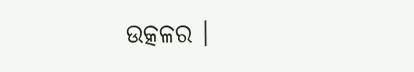ଉତ୍କଳର ।